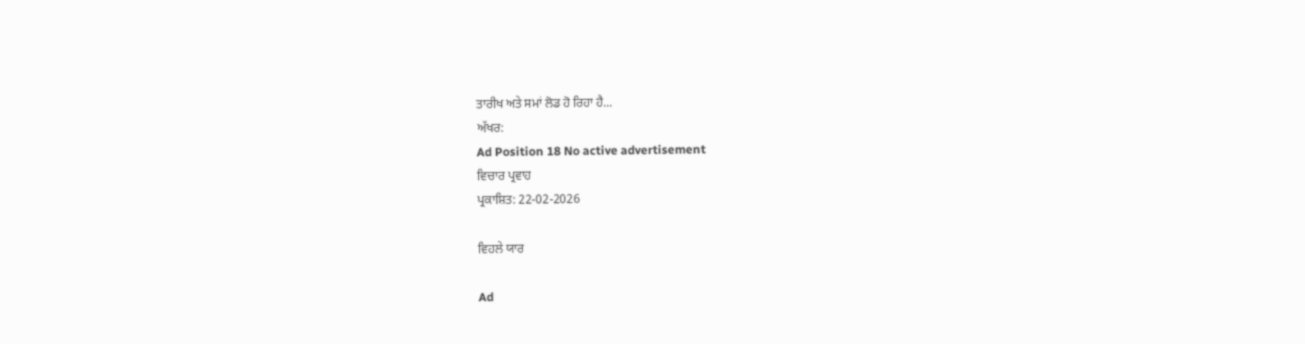ਤਾਰੀਖ ਅਤੇ ਸਮਾਂ ਲੋਡ ਹੋ ਰਿਹਾ ਹੈ...
ਅੱਖਰ:
Ad Position 18 No active advertisement
ਵਿਚਾਰ ਪ੍ਰਵਾਹ
ਪ੍ਰਕਾਸ਼ਿਤ: 22-02-2026

ਵਿਹਲੇ ਯਾਰ

Ad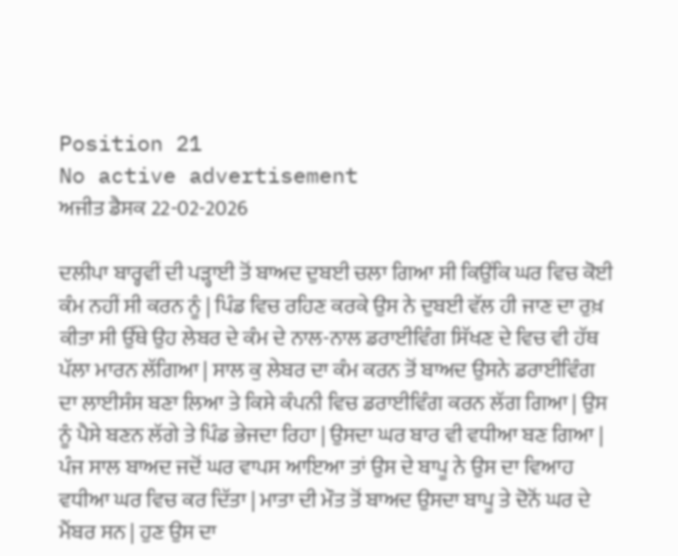Position 21
No active advertisement
ਅਜੀਤ ਡੈਸਕ 22-02-2026

ਦਲੀਪਾ ਬਾਰ੍ਹਵੀਂ ਦੀ ਪੜ੍ਹਾਈ ਤੋਂ ਬਾਅਦ ਦੁਬਈ ਚਲਾ ਗਿਆ ਸੀ ਕਿਉਂਕਿ ਘਰ ਵਿਚ ਕੋਈ ਕੰਮ ਨਹੀਂ ਸੀ ਕਰਨ ਨੂੰ | ਪਿੰਡ ਵਿਚ ਰਹਿਣ ਕਰਕੇ ਉਸ ਨੇ ਦੁਬਈ ਵੱਲ ਹੀ ਜਾਣ ਦਾ ਰੁਖ਼ ਕੀਤਾ ਸੀ ਉੱਥੇ ਉਹ ਲੇਬਰ ਦੇ ਕੰਮ ਦੇ ਨਾਲ-ਨਾਲ ਡਰਾਈਵਿੰਗ ਸਿੱਖਣ ਦੇ ਵਿਚ ਵੀ ਹੱਥ ਪੱਲਾ ਮਾਰਨ ਲੱਗਿਆ | ਸਾਲ ਕੁ ਲੇਬਰ ਦਾ ਕੰਮ ਕਰਨ ਤੋਂ ਬਾਅਦ ਉਸਨੇ ਡਰਾਈਵਿੰਗ ਦਾ ਲਾਈਸੰਸ ਬਣਾ ਲਿਆ ਤੇ ਕਿਸੇ ਕੰਪਨੀ ਵਿਚ ਡਰਾਈਵਿੰਗ ਕਰਨ ਲੱਗ ਗਿਆ | ਉਸ ਨੂੰ ਪੈਸੇ ਬਣਨ ਲੱਗੇ ਤੇ ਪਿੰਡ ਭੇਜਦਾ ਰਿਹਾ | ਉਸਦਾ ਘਰ ਬਾਰ ਵੀ ਵਧੀਆ ਬਣ ਗਿਆ | ਪੰਜ ਸਾਲ ਬਾਅਦ ਜਦੋਂ ਘਰ ਵਾਪਸ ਆਇਆ ਤਾਂ ਉਸ ਦੇ ਬਾਪੂ ਨੇ ਉਸ ਦਾ ਵਿਆਹ ਵਧੀਆ ਘਰ ਵਿਚ ਕਰ ਦਿੱਤਾ | ਮਾਤਾ ਦੀ ਮੌਤ ਤੋਂ ਬਾਅਦ ਉਸਦਾ ਬਾਪੂ ਤੇ ਦੋਨੋਂ ਘਰ ਦੇ ਮੈਂਬਰ ਸਨ | ਹੁਣ ਉਸ ਦਾ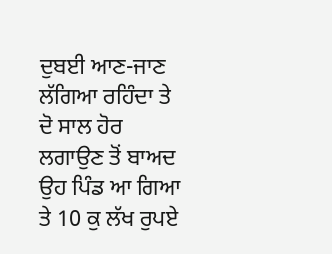ਦੁਬਈ ਆਣ-ਜਾਣ ਲੱਗਿਆ ਰਹਿੰਦਾ ਤੇ ਦੋ ਸਾਲ ਹੋਰ ਲਗਾਉਣ ਤੋਂ ਬਾਅਦ ਉਹ ਪਿੰਡ ਆ ਗਿਆ ਤੇ 10 ਕੁ ਲੱਖ ਰੁਪਏ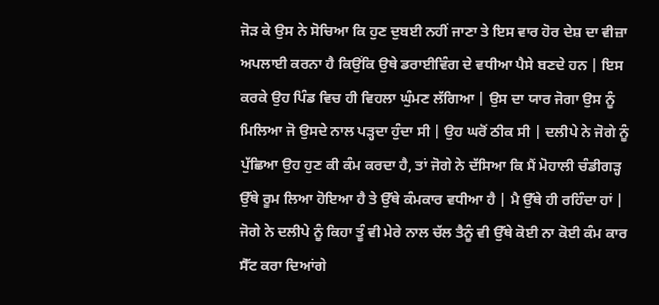ਜੋੜ ਕੇ ਉਸ ਨੇ ਸੋਚਿਆ ਕਿ ਹੁਣ ਦੁਬਈ ਨਹੀਂ ਜਾਣਾ ਤੇ ਇਸ ਵਾਰ ਹੋਰ ਦੇਸ਼ ਦਾ ਵੀਜ਼ਾ ਅਪਲਾਈ ਕਰਨਾ ਹੈ ਕਿਉਂਕਿ ਉਥੇ ਡਰਾਈਵਿੰਗ ਦੇ ਵਧੀਆ ਪੈਸੇ ਬਣਦੇ ਹਨ | ਇਸ ਕਰਕੇ ਉਹ ਪਿੰਡ ਵਿਚ ਹੀ ਵਿਹਲਾ ਘੁੰਮਣ ਲੱਗਿਆ | ਉਸ ਦਾ ਯਾਰ ਜੋਗਾ ਉਸ ਨੂੰ ਮਿਲਿਆ ਜੋ ਉਸਦੇ ਨਾਲ ਪੜ੍ਹਦਾ ਹੁੰਦਾ ਸੀ | ਉਹ ਘਰੋਂ ਠੀਕ ਸੀ | ਦਲੀਪੇ ਨੇ ਜੋਗੇ ਨੂੰ ਪੁੱਛਿਆ ਉਹ ਹੁਣ ਕੀ ਕੰਮ ਕਰਦਾ ਹੈ, ਤਾਂ ਜੋਗੇ ਨੇ ਦੱਸਿਆ ਕਿ ਮੈਂ ਮੋਹਾਲੀ ਚੰਡੀਗੜ੍ਹ ਉੱਥੇ ਰੂਮ ਲਿਆ ਹੋਇਆ ਹੈ ਤੇ ਉੱਥੇ ਕੰਮਕਾਰ ਵਧੀਆ ਹੈ | ਮੈ ਉੱਥੇ ਹੀ ਰਹਿੰਦਾ ਹਾਂ | ਜੋਗੇ ਨੇ ਦਲੀਪੇ ਨੂੰ ਕਿਹਾ ਤੂੰ ਵੀ ਮੇਰੇ ਨਾਲ ਚੱਲ ਤੈਨੂੰ ਵੀ ਉੱਥੇ ਕੋਈ ਨਾ ਕੋਈ ਕੰਮ ਕਾਰ ਸੈੱਟ ਕਰਾ ਦਿਆਂਗੇ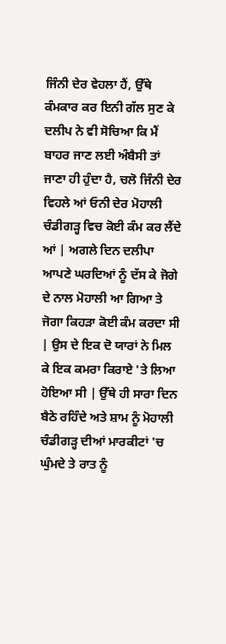ਜਿੰਨੀ ਦੇਰ ਵੇਹਲਾ ਹੈਂ, ਉੱਥੇ ਕੰਮਕਾਰ ਕਰ ਇਨੀ ਗੱਲ ਸੁਣ ਕੇ ਦਲੀਪ ਨੇ ਵੀ ਸੋਚਿਆ ਕਿ ਮੈਂ ਬਾਹਰ ਜਾਣ ਲਈ ਅੰਬੈਸੀ ਤਾਂ ਜਾਣਾ ਹੀ ਹੁੰਦਾ ਹੈ, ਚਲੋ ਜਿੰਨੀ ਦੇਰ ਵਿਹਲੇ ਆਂ ਓਨੀ ਦੇਰ ਮੋਹਾਲੀ ਚੰਡੀਗੜ੍ਹ ਵਿਚ ਕੋਈ ਕੰਮ ਕਰ ਲੈਂਦੇ ਆਂ | ਅਗਲੇ ਦਿਨ ਦਲੀਪਾ ਆਪਣੇ ਘਰਦਿਆਂ ਨੂੰ ਦੱਸ ਕੇ ਜੋਗੇ ਦੇ ਨਾਲ ਮੋਹਾਲੀ ਆ ਗਿਆ ਤੇ ਜੋਗਾ ਕਿਹੜਾ ਕੋਈ ਕੰਮ ਕਰਦਾ ਸੀ | ਉਸ ਦੇ ਇਕ ਦੋ ਯਾਰਾਂ ਨੇ ਮਿਲ ਕੇ ਇਕ ਕਮਰਾ ਕਿਰਾਏ 'ਤੇ ਲਿਆ ਹੋਇਆ ਸੀ | ਉੱਥੇ ਹੀ ਸਾਰਾ ਦਿਨ ਬੈਠੇ ਰਹਿੰਦੇ ਅਤੇ ਸ਼ਾਮ ਨੂੰ ਮੋਹਾਲੀ ਚੰਡੀਗੜ੍ਹ ਦੀਆਂ ਮਾਰਕੀਟਾਂ 'ਚ ਘੁੰਮਦੇ ਤੇ ਰਾਤ ਨੂੰ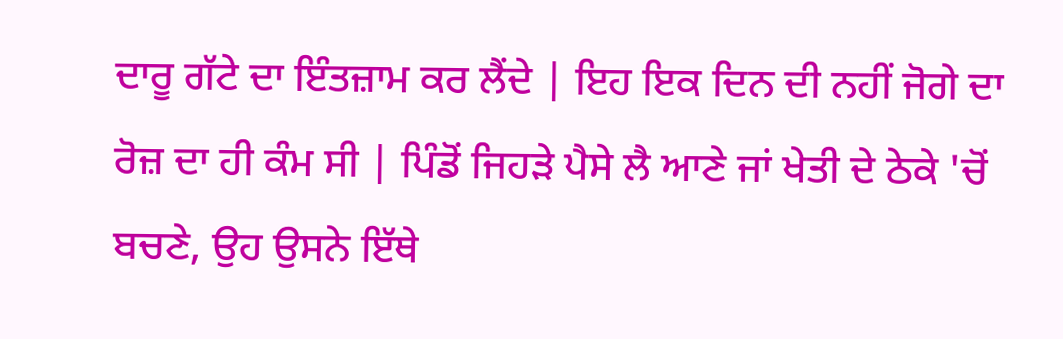ਦਾਰੂ ਗੱਟੇ ਦਾ ਇੰਤਜ਼ਾਮ ਕਰ ਲੈਂਦੇ | ਇਹ ਇਕ ਦਿਨ ਦੀ ਨਹੀਂ ਜੋਗੇ ਦਾ ਰੋਜ਼ ਦਾ ਹੀ ਕੰਮ ਸੀ | ਪਿੰਡੋਂ ਜਿਹੜੇ ਪੈਸੇ ਲੈ ਆਣੇ ਜਾਂ ਖੇਤੀ ਦੇ ਠੇਕੇ 'ਚੋਂ ਬਚਣੇ, ਉਹ ਉਸਨੇ ਇੱਥੇ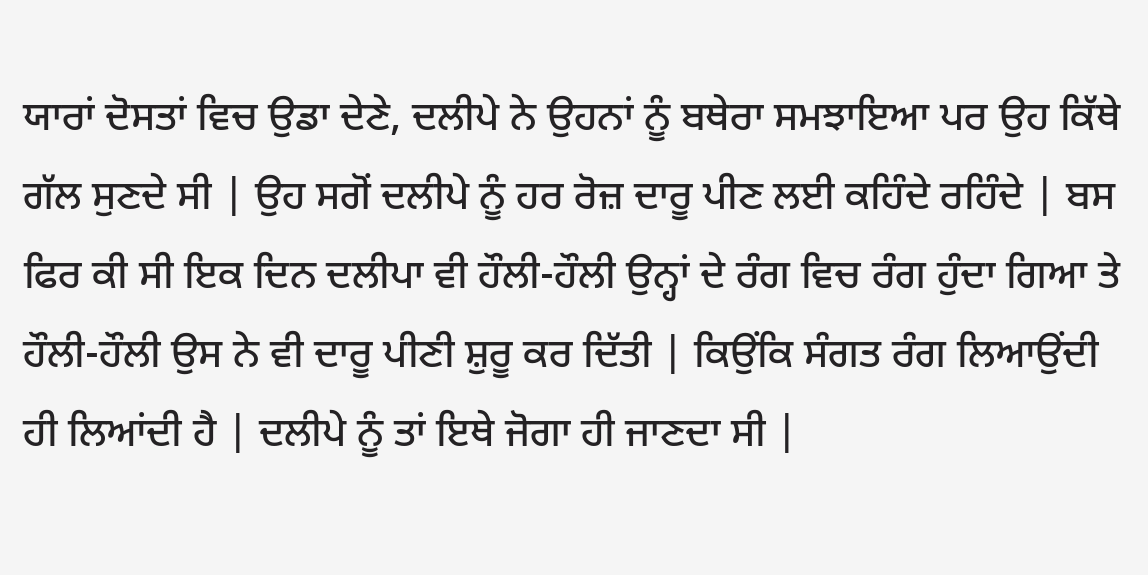ਯਾਰਾਂ ਦੋਸਤਾਂ ਵਿਚ ਉਡਾ ਦੇਣੇ, ਦਲੀਪੇ ਨੇ ਉਹਨਾਂ ਨੂੰ ਬਥੇਰਾ ਸਮਝਾਇਆ ਪਰ ਉਹ ਕਿੱਥੇ ਗੱਲ ਸੁਣਦੇ ਸੀ | ਉਹ ਸਗੋਂ ਦਲੀਪੇ ਨੂੰ ਹਰ ਰੋਜ਼ ਦਾਰੂ ਪੀਣ ਲਈ ਕਹਿੰਦੇ ਰਹਿੰਦੇ | ਬਸ ਫਿਰ ਕੀ ਸੀ ਇਕ ਦਿਨ ਦਲੀਪਾ ਵੀ ਹੌਲੀ-ਹੌਲੀ ਉਨ੍ਹਾਂ ਦੇ ਰੰਗ ਵਿਚ ਰੰਗ ਹੁੰਦਾ ਗਿਆ ਤੇ ਹੌਲੀ-ਹੌਲੀ ਉਸ ਨੇ ਵੀ ਦਾਰੂ ਪੀਣੀ ਸ਼ੁਰੂ ਕਰ ਦਿੱਤੀ | ਕਿਉਂਕਿ ਸੰਗਤ ਰੰਗ ਲਿਆਉਂਦੀ ਹੀ ਲਿਆਂਦੀ ਹੈ | ਦਲੀਪੇ ਨੂੰ ਤਾਂ ਇਥੇ ਜੋਗਾ ਹੀ ਜਾਣਦਾ ਸੀ |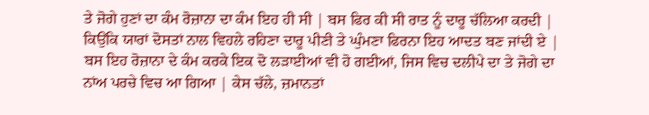ਤੇ ਜੋਗੇ ਹੁਣਾਂ ਦਾ ਕੰਮ ਰੋਜ਼ਾਨਾ ਦਾ ਕੰਮ ਇਹ ਹੀ ਸੀ | ਬਸ ਫਿਰ ਕੀ ਸੀ ਰਾਤ ਨੂੰ ਦਾਰੂ ਚੱਲਿਆ ਕਰਦੀ | ਕਿਉਂਕਿ ਯਾਰਾਂ ਦੋਸਤਾਂ ਨਾਲ ਵਿਹਲੇ ਰਹਿਣਾ ਦਾਰੂ ਪੀਣੀ ਤੇ ਘੁੰਮਣਾ ਫਿਰਨਾ ਇਹ ਆਦਤ ਬਣ ਜਾਂਦੀ ਏ | ਬਸ ਇਹ ਰੋਜ਼ਾਨਾ ਦੇ ਕੰਮ ਕਰਕੇ ਇਕ ਦੋ ਲੜਾਈਆਂ ਵੀ ਹੋ ਗਈਆਂ, ਜਿਸ ਵਿਚ ਦਲੀਪੇ ਦਾ ਤੇ ਜੋਗੇ ਦਾ ਨਾਂਅ ਪਰਚੇ ਵਿਚ ਆ ਗਿਆ | ਕੇਸ ਚੱਲੇ, ਜ਼ਮਾਨਤਾਂ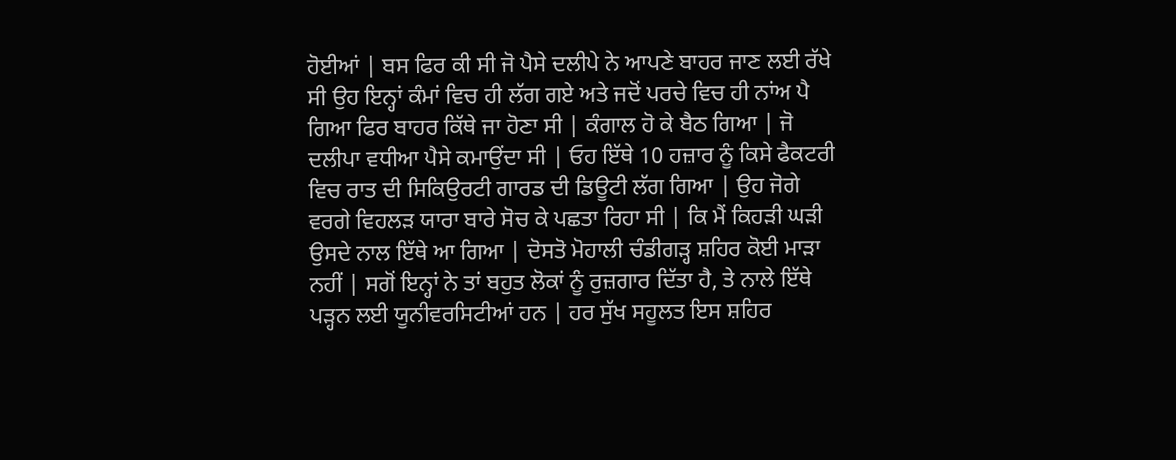ਹੋਈਆਂ | ਬਸ ਫਿਰ ਕੀ ਸੀ ਜੋ ਪੈਸੇ ਦਲੀਪੇ ਨੇ ਆਪਣੇ ਬਾਹਰ ਜਾਣ ਲਈ ਰੱਖੇ ਸੀ ਉਹ ਇਨ੍ਹਾਂ ਕੰਮਾਂ ਵਿਚ ਹੀ ਲੱਗ ਗਏ ਅਤੇ ਜਦੋਂ ਪਰਚੇ ਵਿਚ ਹੀ ਨਾਂਅ ਪੈ ਗਿਆ ਫਿਰ ਬਾਹਰ ਕਿੱਥੇ ਜਾ ਹੋਣਾ ਸੀ | ਕੰਗਾਲ ਹੋ ਕੇ ਬੈਠ ਗਿਆ | ਜੋ ਦਲੀਪਾ ਵਧੀਆ ਪੈਸੇ ਕਮਾਉਂਦਾ ਸੀ | ਓਹ ਇੱਥੇ 10 ਹਜ਼ਾਰ ਨੂੰ ਕਿਸੇ ਫੈਕਟਰੀ ਵਿਚ ਰਾਤ ਦੀ ਸਿਕਿਉਰਟੀ ਗਾਰਡ ਦੀ ਡਿਊਟੀ ਲੱਗ ਗਿਆ | ਉਹ ਜੋਗੇ ਵਰਗੇ ਵਿਹਲੜ ਯਾਰਾ ਬਾਰੇ ਸੋਚ ਕੇ ਪਛਤਾ ਰਿਹਾ ਸੀ | ਕਿ ਮੈਂ ਕਿਹੜੀ ਘੜੀ ਉਸਦੇ ਨਾਲ ਇੱਥੇ ਆ ਗਿਆ | ਦੋਸਤੋ ਮੋਹਾਲੀ ਚੰਡੀਗੜ੍ਹ ਸ਼ਹਿਰ ਕੋਈ ਮਾੜਾ ਨਹੀਂ | ਸਗੋਂ ਇਨ੍ਹਾਂ ਨੇ ਤਾਂ ਬਹੁਤ ਲੋਕਾਂ ਨੂੰ ਰੁਜ਼ਗਾਰ ਦਿੱਤਾ ਹੈ, ਤੇ ਨਾਲੇ ਇੱਥੇ ਪੜ੍ਹਨ ਲਈ ਯੂਨੀਵਰਸਿਟੀਆਂ ਹਨ | ਹਰ ਸੁੱਖ ਸਹੂਲਤ ਇਸ ਸ਼ਹਿਰ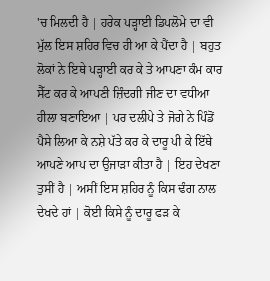'ਚ ਮਿਲਦੀ ਹੈ | ਹਰੇਕ ਪੜ੍ਹਾਈ ਡਿਪਲੋਮੇ ਦਾ ਵੀ ਮੁੱਲ ਇਸ ਸ਼ਹਿਰ ਵਿਚ ਹੀ ਆ ਕੇ ਪੈਂਦਾ ਹੈ | ਬਹੁਤ ਲੋਕਾਂ ਨੇ ਇਥੇ ਪੜ੍ਹਾਈ ਕਰ ਕੇ ਤੇ ਆਪਣਾ ਕੰਮ ਕਾਰ ਸੈੱਟ ਕਰ ਕੇ ਆਪਣੀ ਜ਼ਿੰਦਗੀ ਜੀਣ ਦਾ ਵਧੀਆ ਹੀਲਾ ਬਣਾਇਆ | ਪਰ ਦਲੀਪੇ ਤੇ ਜੋਗੇ ਨੇ ਪਿੰਡੋਂ ਪੈਸੇ ਲਿਆ ਕੇ ਨਸ਼ੇ ਪੱਤੇ ਕਰ ਕੇ ਦਾਰੂ ਪੀ ਕੇ ਇੱਥੇ ਆਪਣੇ ਆਪ ਦਾ ਉਜਾੜਾ ਕੀਤਾ ਹੈ | ਇਹ ਦੇਖਣਾ ਤੁਸੀਂ ਹੈ | ਅਸੀਂ ਇਸ ਸ਼ਹਿਰ ਨੂੰ ਕਿਸ ਢੰਗ ਨਾਲ ਦੇਖਦੇ ਹਾਂ | ਕੋਈ ਕਿਸੇ ਨੂੰ ਦਾਰੂ ਫੜ ਕੇ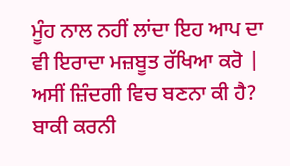ਮੂੰਹ ਨਾਲ ਨਹੀਂ ਲਾਂਦਾ ਇਹ ਆਪ ਦਾ ਵੀ ਇਰਾਦਾ ਮਜ਼ਬੂਤ ਰੱਖਿਆ ਕਰੋ | ਅਸੀਂ ਜ਼ਿੰਦਗੀ ਵਿਚ ਬਣਨਾ ਕੀ ਹੈ? ਬਾਕੀ ਕਰਨੀ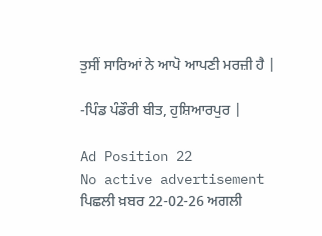ਤੁਸੀਂ ਸਾਰਿਆਂ ਨੇ ਆਪੋ ਆਪਣੀ ਮਰਜ਼ੀ ਹੈ |

-ਪਿੰਡ ਪੰਡੌਰੀ ਬੀਤ, ਹੁਸ਼ਿਆਰਪੁਰ |

Ad Position 22
No active advertisement
ਪਿਛਲੀ ਖ਼ਬਰ 22-02-26 ਅਗਲੀ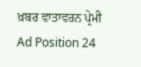ਖ਼ਬਰ ਵਾਤਾਵਰਨ ਪ੍ਰੇਮੀ
Ad Position 24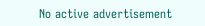No active advertisement